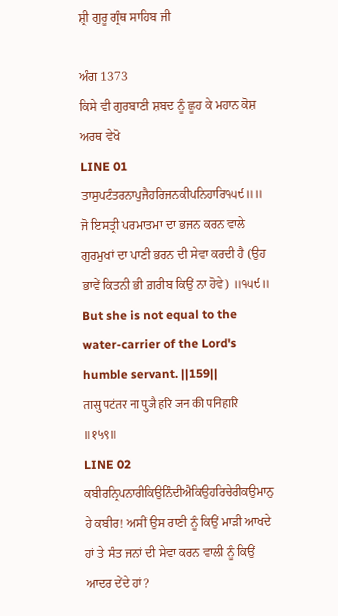ਸ਼੍ਰੀ ਗੁਰੂ ਗ੍ਰੰਥ ਸਾਹਿਬ ਜੀ

ਅੰਗ 1373
ਕਿਸੇ ਵੀ ਗੁਰਬਾਣੀ ਸ਼ਬਦ ਨੂੰ ਛੂਹ ਕੇ ਮਹਾਨ ਕੋਸ਼ ਅਰਥ ਵੇਖੋ
LINE 01
ਤਾਸੁਪਟੰਤਰਨਾਪੁਜੈਹਰਿਜਨਕੀਪਨਿਹਾਰਿ੧੫੯॥॥
ਜੋ ਇਸਤ੍ਰੀ ਪਰਮਾਤਮਾ ਦਾ ਭਜਨ ਕਰਨ ਵਾਲੇ ਗੁਰਮੁਖਾਂ ਦਾ ਪਾਣੀ ਭਰਨ ਦੀ ਸੇਵਾ ਕਰਦੀ ਹੈ (ਉਹ ਭਾਵੇਂ ਕਿਤਨੀ ਭੀ ਗ਼ਰੀਬ ਕਿਉਂ ਨਾ ਹੋਵੇ) ॥੧੫੯॥
But she is not equal to the water-carrier of the Lord's humble servant. ||159||
तासु पटंतर ना पुजै हरि जन की पनिहारि ॥१५९॥
LINE 02
ਕਬੀਰਨ੍ਰਿਪਨਾਰੀਕਿਉਨਿੰਦੀਐਕਿਉਹਰਿਚੇਰੀਕਉਮਾਨੁ
ਹੇ ਕਬੀਰ! ਅਸੀਂ ਉਸ ਰਾਣੀ ਨੂੰ ਕਿਉਂ ਮਾੜੀ ਆਖਦੇ ਹਾਂ ਤੇ ਸੰਤ ਜਨਾਂ ਦੀ ਸੇਵਾ ਕਰਨ ਵਾਲੀ ਨੂੰ ਕਿਉਂ ਆਦਰ ਦੇਂਦੇ ਹਾਂ?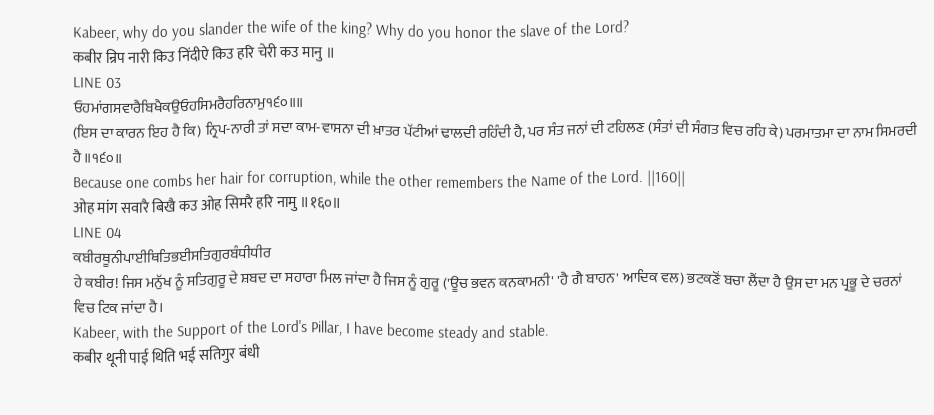Kabeer, why do you slander the wife of the king? Why do you honor the slave of the Lord?
कबीर न्रिप नारी किउ निंदीऐ किउ हरि चेरी कउ मानु ॥
LINE 03
ਓਹਮਾਂਗਸਵਾਰੈਬਿਖੈਕਉਓਹਸਿਮਰੈਹਰਿਨਾਮੁ੧੬੦॥॥
(ਇਸ ਦਾ ਕਾਰਨ ਇਹ ਹੈ ਕਿ) ਨ੍ਰਿਪ-ਨਾਰੀ ਤਾਂ ਸਦਾ ਕਾਮ-ਵਾਸਨਾ ਦੀ ਖ਼ਾਤਰ ਪੱਟੀਆਂ ਢਾਲਦੀ ਰਹਿੰਦੀ ਹੈ, ਪਰ ਸੰਤ ਜਨਾਂ ਦੀ ਟਹਿਲਣ (ਸੰਤਾਂ ਦੀ ਸੰਗਤ ਵਿਚ ਰਹਿ ਕੇ) ਪਰਮਾਤਮਾ ਦਾ ਨਾਮ ਸਿਮਰਦੀ ਹੈ ॥੧੬੦॥
Because one combs her hair for corruption, while the other remembers the Name of the Lord. ||160||
ओह मांग सवारै बिखै कउ ओह सिमरै हरि नामु ॥१६०॥
LINE 04
ਕਬੀਰਥੂਨੀਪਾਈਥਿਤਿਭਈਸਤਿਗੁਰਬੰਧੀਧੀਰ
ਹੇ ਕਬੀਰ! ਜਿਸ ਮਨੁੱਖ ਨੂੰ ਸਤਿਗੁਰੂ ਦੇ ਸ਼ਬਦ ਦਾ ਸਹਾਰਾ ਮਿਲ ਜਾਂਦਾ ਹੈ ਜਿਸ ਨੂੰ ਗੁਰੂ ('ਊਚ ਭਵਨ ਕਨਕਾਮਨੀ' 'ਹੈ ਗੈ ਬਾਹਨ' ਆਦਿਕ ਵਲ) ਭਟਕਣੋਂ ਬਚਾ ਲੈਂਦਾ ਹੈ ਉਸ ਦਾ ਮਨ ਪ੍ਰਭੂ ਦੇ ਚਰਨਾਂ ਵਿਚ ਟਿਕ ਜਾਂਦਾ ਹੈ।
Kabeer, with the Support of the Lord's Pillar, I have become steady and stable.
कबीर थूनी पाई थिति भई सतिगुर बंधी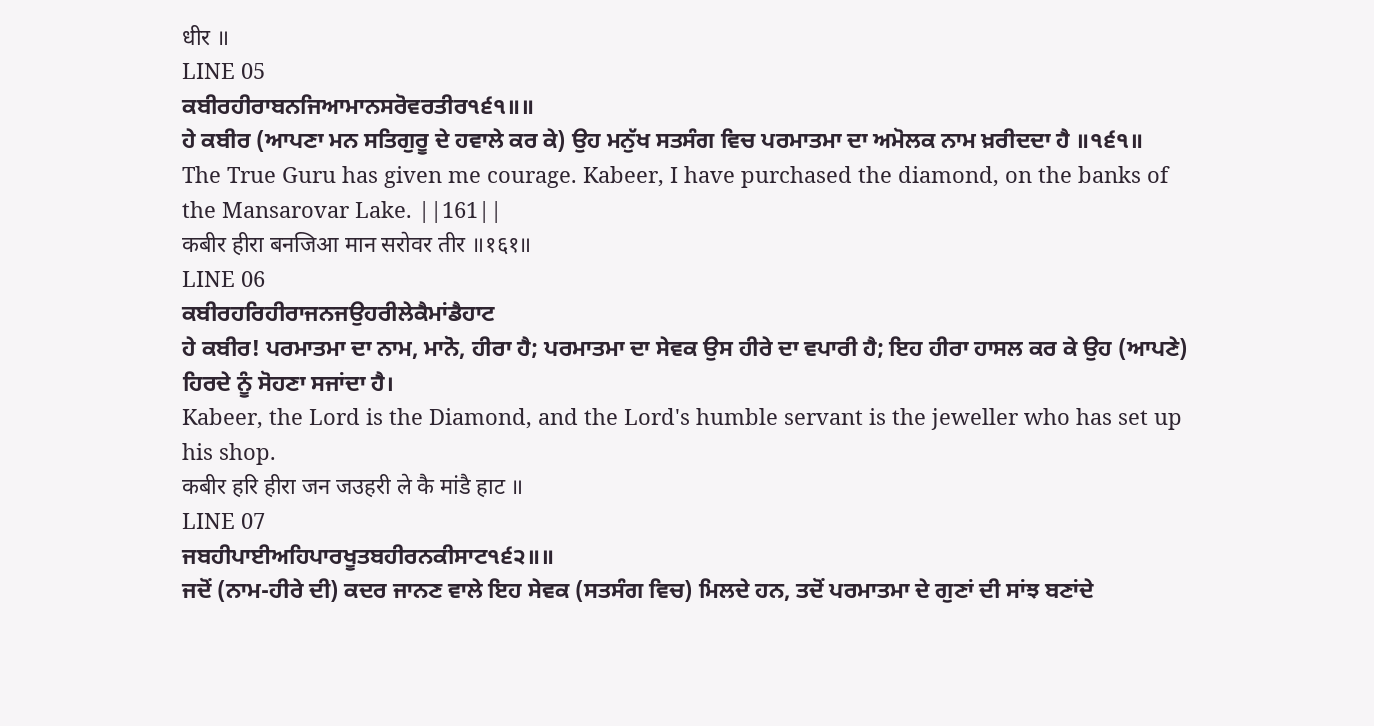धीर ॥
LINE 05
ਕਬੀਰਹੀਰਾਬਨਜਿਆਮਾਨਸਰੋਵਰਤੀਰ੧੬੧॥॥
ਹੇ ਕਬੀਰ (ਆਪਣਾ ਮਨ ਸਤਿਗੁਰੂ ਦੇ ਹਵਾਲੇ ਕਰ ਕੇ) ਉਹ ਮਨੁੱਖ ਸਤਸੰਗ ਵਿਚ ਪਰਮਾਤਮਾ ਦਾ ਅਮੋਲਕ ਨਾਮ ਖ਼ਰੀਦਦਾ ਹੈ ॥੧੬੧॥
The True Guru has given me courage. Kabeer, I have purchased the diamond, on the banks of the Mansarovar Lake. ||161||
कबीर हीरा बनजिआ मान सरोवर तीर ॥१६१॥
LINE 06
ਕਬੀਰਹਰਿਹੀਰਾਜਨਜਉਹਰੀਲੇਕੈਮਾਂਡੈਹਾਟ
ਹੇ ਕਬੀਰ! ਪਰਮਾਤਮਾ ਦਾ ਨਾਮ, ਮਾਨੋ, ਹੀਰਾ ਹੈ; ਪਰਮਾਤਮਾ ਦਾ ਸੇਵਕ ਉਸ ਹੀਰੇ ਦਾ ਵਪਾਰੀ ਹੈ; ਇਹ ਹੀਰਾ ਹਾਸਲ ਕਰ ਕੇ ਉਹ (ਆਪਣੇ) ਹਿਰਦੇ ਨੂੰ ਸੋਹਣਾ ਸਜਾਂਦਾ ਹੈ।
Kabeer, the Lord is the Diamond, and the Lord's humble servant is the jeweller who has set up his shop.
कबीर हरि हीरा जन जउहरी ले कै मांडै हाट ॥
LINE 07
ਜਬਹੀਪਾਈਅਹਿਪਾਰਖੂਤਬਹੀਰਨਕੀਸਾਟ੧੬੨॥॥
ਜਦੋਂ (ਨਾਮ-ਹੀਰੇ ਦੀ) ਕਦਰ ਜਾਨਣ ਵਾਲੇ ਇਹ ਸੇਵਕ (ਸਤਸੰਗ ਵਿਚ) ਮਿਲਦੇ ਹਨ, ਤਦੋਂ ਪਰਮਾਤਮਾ ਦੇ ਗੁਣਾਂ ਦੀ ਸਾਂਝ ਬਣਾਂਦੇ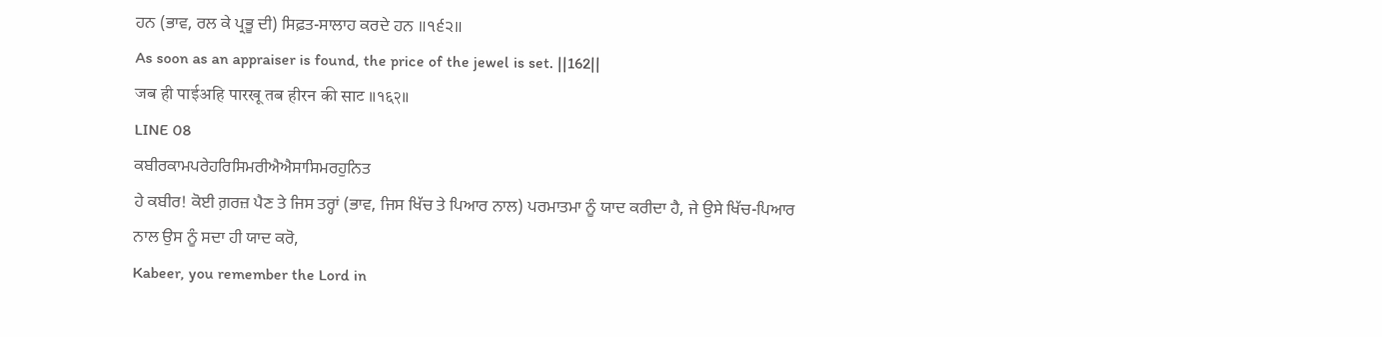ਹਨ (ਭਾਵ, ਰਲ ਕੇ ਪ੍ਰਭੂ ਦੀ) ਸਿਫ਼ਤ-ਸਾਲਾਹ ਕਰਦੇ ਹਨ ॥੧੬੨॥
As soon as an appraiser is found, the price of the jewel is set. ||162||
जब ही पाईअहि पारखू तब हीरन की साट ॥१६२॥
LINE 08
ਕਬੀਰਕਾਮਪਰੇਹਰਿਸਿਮਰੀਐਐਸਾਸਿਮਰਹੁਨਿਤ
ਹੇ ਕਬੀਰ! ਕੋਈ ਗ਼ਰਜ਼ ਪੈਣ ਤੇ ਜਿਸ ਤਰ੍ਹਾਂ (ਭਾਵ, ਜਿਸ ਖਿੱਚ ਤੇ ਪਿਆਰ ਨਾਲ) ਪਰਮਾਤਮਾ ਨੂੰ ਯਾਦ ਕਰੀਦਾ ਹੈ, ਜੇ ਉਸੇ ਖਿੱਚ-ਪਿਆਰ ਨਾਲ ਉਸ ਨੂੰ ਸਦਾ ਹੀ ਯਾਦ ਕਰੋ,
Kabeer, you remember the Lord in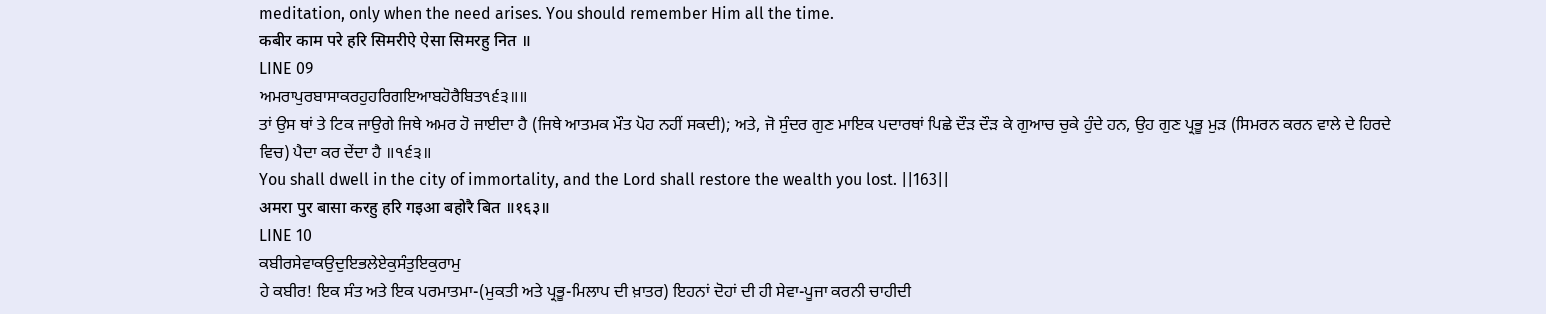meditation, only when the need arises. You should remember Him all the time.
कबीर काम परे हरि सिमरीऐ ऐसा सिमरहु नित ॥
LINE 09
ਅਮਰਾਪੁਰਬਾਸਾਕਰਹੁਹਰਿਗਇਆਬਹੋਰੈਬਿਤ੧੬੩॥॥
ਤਾਂ ਉਸ ਥਾਂ ਤੇ ਟਿਕ ਜਾਉਗੇ ਜਿਥੇ ਅਮਰ ਹੋ ਜਾਈਦਾ ਹੈ (ਜਿਥੇ ਆਤਮਕ ਮੌਤ ਪੋਹ ਨਹੀਂ ਸਕਦੀ); ਅਤੇ, ਜੋ ਸੁੰਦਰ ਗੁਣ ਮਾਇਕ ਪਦਾਰਥਾਂ ਪਿਛੇ ਦੌੜ ਦੌੜ ਕੇ ਗੁਆਚ ਚੁਕੇ ਹੁੰਦੇ ਹਨ, ਉਹ ਗੁਣ ਪ੍ਰਭੂ ਮੁੜ (ਸਿਮਰਨ ਕਰਨ ਵਾਲੇ ਦੇ ਹਿਰਦੇ ਵਿਚ) ਪੈਦਾ ਕਰ ਦੇਂਦਾ ਹੈ ॥੧੬੩॥
You shall dwell in the city of immortality, and the Lord shall restore the wealth you lost. ||163||
अमरा पुर बासा करहु हरि गइआ बहोरै बित ॥१६३॥
LINE 10
ਕਬੀਰਸੇਵਾਕਉਦੁਇਭਲੇਏਕੁਸੰਤੁਇਕੁਰਾਮੁ
ਹੇ ਕਬੀਰ! ਇਕ ਸੰਤ ਅਤੇ ਇਕ ਪਰਮਾਤਮਾ-(ਮੁਕਤੀ ਅਤੇ ਪ੍ਰਭੂ-ਮਿਲਾਪ ਦੀ ਖ਼ਾਤਰ) ਇਹਨਾਂ ਦੋਹਾਂ ਦੀ ਹੀ ਸੇਵਾ-ਪੂਜਾ ਕਰਨੀ ਚਾਹੀਦੀ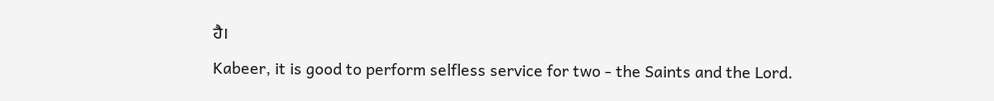ਹੈ।
Kabeer, it is good to perform selfless service for two - the Saints and the Lord.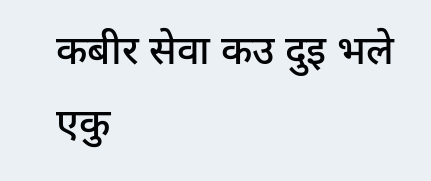कबीर सेवा कउ दुइ भले एकु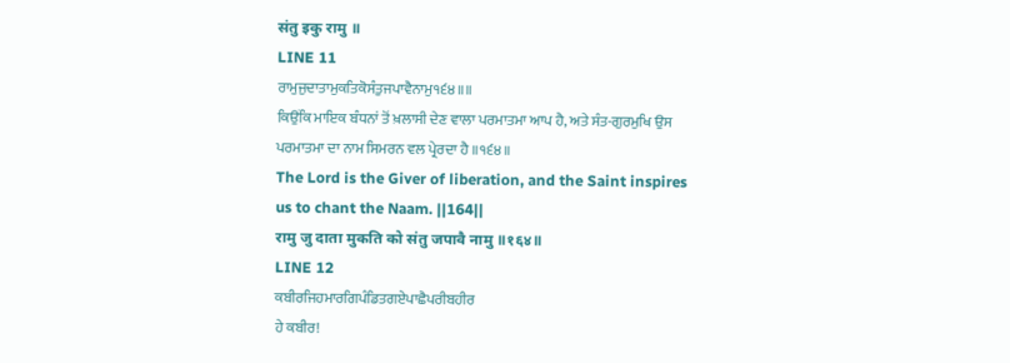संतु इकु रामु ॥
LINE 11
ਰਾਮੁਜੁਦਾਤਾਮੁਕਤਿਕੋਸੰਤੁਜਪਾਵੈਨਾਮੁ੧੬੪॥॥
ਕਿਉਂਕਿ ਮਾਇਕ ਬੰਧਨਾਂ ਤੋਂ ਖ਼ਲਾਸੀ ਦੇਣ ਵਾਲਾ ਪਰਮਾਤਮਾ ਆਪ ਹੈ, ਅਤੇ ਸੰਤ-ਗੁਰਮੁਖਿ ਉਸ ਪਰਮਾਤਮਾ ਦਾ ਨਾਮ ਸਿਮਰਨ ਵਲ ਪ੍ਰੇਰਦਾ ਹੈ ॥੧੬੪॥
The Lord is the Giver of liberation, and the Saint inspires us to chant the Naam. ||164||
रामु जु दाता मुकति को संतु जपावै नामु ॥१६४॥
LINE 12
ਕਬੀਰਜਿਹਮਾਰਗਿਪੰਡਿਤਗਏਪਾਛੈਪਰੀਬਹੀਰ
ਹੇ ਕਬੀਰ!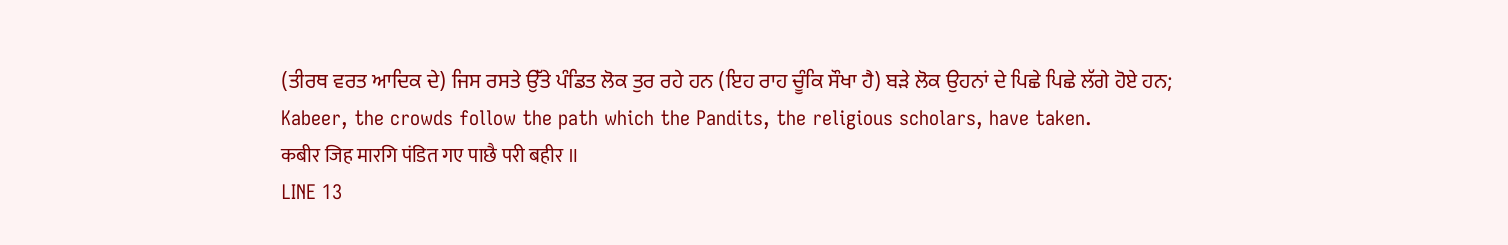(ਤੀਰਥ ਵਰਤ ਆਦਿਕ ਦੇ) ਜਿਸ ਰਸਤੇ ਉੱਤੇ ਪੰਡਿਤ ਲੋਕ ਤੁਰ ਰਹੇ ਹਨ (ਇਹ ਰਾਹ ਚੂੰਕਿ ਸੌਖਾ ਹੈ) ਬੜੇ ਲੋਕ ਉਹਨਾਂ ਦੇ ਪਿਛੇ ਪਿਛੇ ਲੱਗੇ ਹੋਏ ਹਨ;
Kabeer, the crowds follow the path which the Pandits, the religious scholars, have taken.
कबीर जिह मारगि पंडित गए पाछै परी बहीर ॥
LINE 13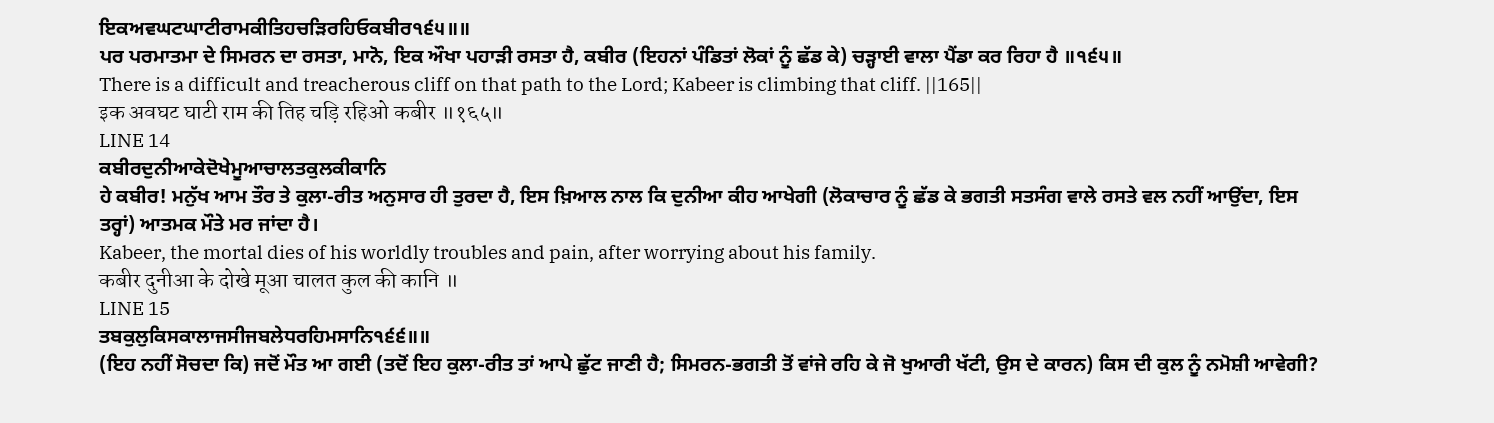ਇਕਅਵਘਟਘਾਟੀਰਾਮਕੀਤਿਹਚੜਿਰਹਿਓਕਬੀਰ੧੬੫॥॥
ਪਰ ਪਰਮਾਤਮਾ ਦੇ ਸਿਮਰਨ ਦਾ ਰਸਤਾ, ਮਾਨੋ, ਇਕ ਔਖਾ ਪਹਾੜੀ ਰਸਤਾ ਹੈ, ਕਬੀਰ (ਇਹਨਾਂ ਪੰਡਿਤਾਂ ਲੋਕਾਂ ਨੂੰ ਛੱਡ ਕੇ) ਚੜ੍ਹਾਈ ਵਾਲਾ ਪੈਂਡਾ ਕਰ ਰਿਹਾ ਹੈ ॥੧੬੫॥
There is a difficult and treacherous cliff on that path to the Lord; Kabeer is climbing that cliff. ||165||
इक अवघट घाटी राम की तिह चड़ि रहिओ कबीर ॥१६५॥
LINE 14
ਕਬੀਰਦੁਨੀਆਕੇਦੋਖੇਮੂਆਚਾਲਤਕੁਲਕੀਕਾਨਿ
ਹੇ ਕਬੀਰ! ਮਨੁੱਖ ਆਮ ਤੌਰ ਤੇ ਕੁਲਾ-ਰੀਤ ਅਨੁਸਾਰ ਹੀ ਤੁਰਦਾ ਹੈ, ਇਸ ਖ਼ਿਆਲ ਨਾਲ ਕਿ ਦੁਨੀਆ ਕੀਹ ਆਖੇਗੀ (ਲੋਕਾਚਾਰ ਨੂੰ ਛੱਡ ਕੇ ਭਗਤੀ ਸਤਸੰਗ ਵਾਲੇ ਰਸਤੇ ਵਲ ਨਹੀਂ ਆਉਂਦਾ, ਇਸ ਤਰ੍ਹਾਂ) ਆਤਮਕ ਮੌਤੇ ਮਰ ਜਾਂਦਾ ਹੈ।
Kabeer, the mortal dies of his worldly troubles and pain, after worrying about his family.
कबीर दुनीआ के दोखे मूआ चालत कुल की कानि ॥
LINE 15
ਤਬਕੁਲੁਕਿਸਕਾਲਾਜਸੀਜਬਲੇਧਰਹਿਮਸਾਨਿ੧੬੬॥॥
(ਇਹ ਨਹੀਂ ਸੋਚਦਾ ਕਿ) ਜਦੋਂ ਮੌਤ ਆ ਗਈ (ਤਦੋਂ ਇਹ ਕੁਲਾ-ਰੀਤ ਤਾਂ ਆਪੇ ਛੁੱਟ ਜਾਣੀ ਹੈ; ਸਿਮਰਨ-ਭਗਤੀ ਤੋਂ ਵਾਂਜੇ ਰਹਿ ਕੇ ਜੋ ਖੁਆਰੀ ਖੱਟੀ, ਉਸ ਦੇ ਕਾਰਨ) ਕਿਸ ਦੀ ਕੁਲ ਨੂੰ ਨਮੋਸ਼ੀ ਆਵੇਗੀ?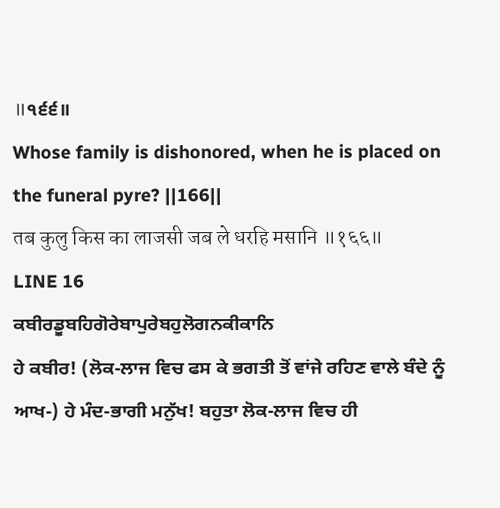॥੧੬੬॥
Whose family is dishonored, when he is placed on the funeral pyre? ||166||
तब कुलु किस का लाजसी जब ले धरहि मसानि ॥१६६॥
LINE 16
ਕਬੀਰਡੂਬਹਿਗੋਰੇਬਾਪੁਰੇਬਹੁਲੋਗਨਕੀਕਾਨਿ
ਹੇ ਕਬੀਰ! (ਲੋਕ-ਲਾਜ ਵਿਚ ਫਸ ਕੇ ਭਗਤੀ ਤੋਂ ਵਾਂਜੇ ਰਹਿਣ ਵਾਲੇ ਬੰਦੇ ਨੂੰ ਆਖ-) ਹੇ ਮੰਦ-ਭਾਗੀ ਮਨੁੱਖ! ਬਹੁਤਾ ਲੋਕ-ਲਾਜ ਵਿਚ ਹੀ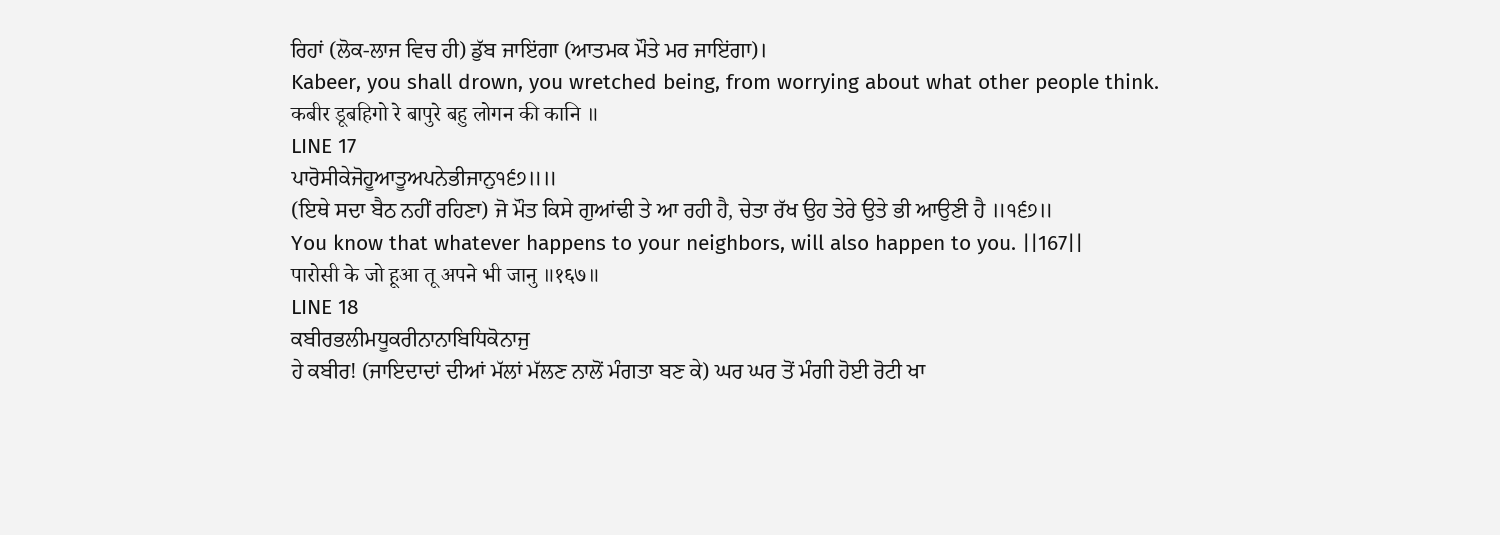ਰਿਹਾਂ (ਲੋਕ-ਲਾਜ ਵਿਚ ਹੀ) ਡੁੱਬ ਜਾਇਂਗਾ (ਆਤਮਕ ਮੌਤੇ ਮਰ ਜਾਇਂਗਾ)।
Kabeer, you shall drown, you wretched being, from worrying about what other people think.
कबीर डूबहिगो रे बापुरे बहु लोगन की कानि ॥
LINE 17
ਪਾਰੋਸੀਕੇਜੋਹੂਆਤੂਅਪਨੇਭੀਜਾਨੁ੧੬੭॥॥
(ਇਥੇ ਸਦਾ ਬੈਠ ਨਹੀਂ ਰਹਿਣਾ) ਜੋ ਮੌਤ ਕਿਸੇ ਗੁਆਂਢੀ ਤੇ ਆ ਰਹੀ ਹੈ, ਚੇਤਾ ਰੱਖ ਉਹ ਤੇਰੇ ਉਤੇ ਭੀ ਆਉਣੀ ਹੈ ॥੧੬੭॥
You know that whatever happens to your neighbors, will also happen to you. ||167||
पारोसी के जो हूआ तू अपने भी जानु ॥१६७॥
LINE 18
ਕਬੀਰਭਲੀਮਧੂਕਰੀਨਾਨਾਬਿਧਿਕੋਨਾਜੁ
ਹੇ ਕਬੀਰ! (ਜਾਇਦਾਦਾਂ ਦੀਆਂ ਮੱਲਾਂ ਮੱਲਣ ਨਾਲੋਂ ਮੰਗਤਾ ਬਣ ਕੇ) ਘਰ ਘਰ ਤੋਂ ਮੰਗੀ ਹੋਈ ਰੋਟੀ ਖਾ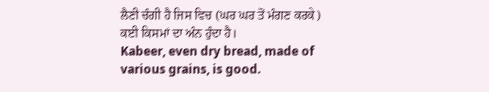ਲੈਣੀ ਚੰਗੀ ਹੈ ਜਿਸ ਵਿਚ (ਘਰ ਘਰ ਤੋਂ ਮੰਗਣ ਕਰਕੇ) ਕਈ ਕਿਸਮਾਂ ਦਾ ਅੰਨ ਹੁੰਦਾ ਹੈ।
Kabeer, even dry bread, made of various grains, is good.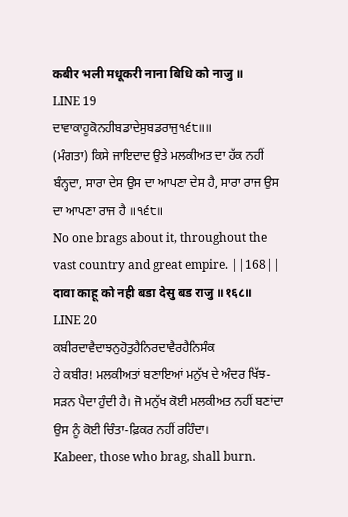कबीर भली मधूकरी नाना बिधि को नाजु ॥
LINE 19
ਦਾਵਾਕਾਹੂਕੋਨਹੀਬਡਾਦੇਸੁਬਡਰਾਜੁ੧੬੮॥॥
(ਮੰਗਤਾ) ਕਿਸੇ ਜਾਇਦਾਦ ਉਤੇ ਮਲਕੀਅਤ ਦਾ ਹੱਕ ਨਹੀਂ ਬੰਨ੍ਹਦਾ, ਸਾਰਾ ਦੇਸ ਉਸ ਦਾ ਆਪਣਾ ਦੇਸ ਹੈ, ਸਾਰਾ ਰਾਜ ਉਸ ਦਾ ਆਪਣਾ ਰਾਜ ਹੈ ॥੧੬੮॥
No one brags about it, throughout the vast country and great empire. ||168||
दावा काहू को नही बडा देसु बड राजु ॥१६८॥
LINE 20
ਕਬੀਰਦਾਵੈਦਾਝਨੁਹੋਤੁਹੈਨਿਰਦਾਵੈਰਹੈਨਿਸੰਕ
ਹੇ ਕਬੀਰ! ਮਲਕੀਅਤਾਂ ਬਣਾਇਆਂ ਮਨੁੱਖ ਦੇ ਅੰਦਰ ਖਿੱਝ-ਸੜਨ ਪੈਦਾ ਹੁੰਦੀ ਹੈ। ਜੋ ਮਨੁੱਖ ਕੋਈ ਮਲਕੀਅਤ ਨਹੀਂ ਬਣਾਂਦਾ ਉਸ ਨੂੰ ਕੋਈ ਚਿੰਤਾ-ਫ਼ਿਕਰ ਨਹੀਂ ਰਹਿੰਦਾ।
Kabeer, those who brag, shall burn.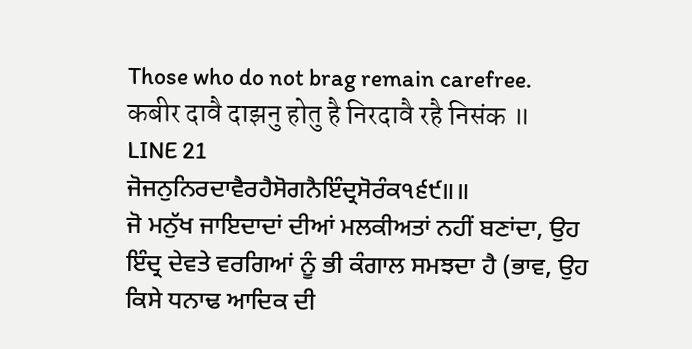Those who do not brag remain carefree.
कबीर दावै दाझनु होतु है निरदावै रहै निसंक ॥
LINE 21
ਜੋਜਨੁਨਿਰਦਾਵੈਰਹੈਸੋਗਨੈਇੰਦ੍ਰਸੋਰੰਕ੧੬੯॥॥
ਜੋ ਮਨੁੱਖ ਜਾਇਦਾਦਾਂ ਦੀਆਂ ਮਲਕੀਅਤਾਂ ਨਹੀਂ ਬਣਾਂਦਾ, ਉਹ ਇੰਦ੍ਰ ਦੇਵਤੇ ਵਰਗਿਆਂ ਨੂੰ ਭੀ ਕੰਗਾਲ ਸਮਝਦਾ ਹੈ (ਭਾਵ, ਉਹ ਕਿਸੇ ਧਨਾਢ ਆਦਿਕ ਦੀ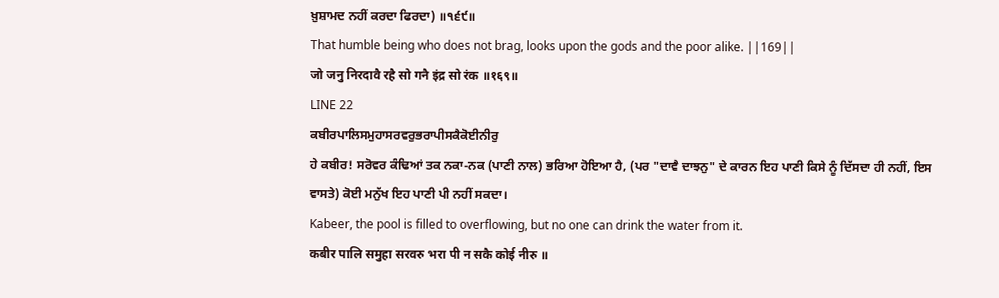ਖ਼ੁਸ਼ਾਮਦ ਨਹੀਂ ਕਰਦਾ ਫਿਰਦਾ) ॥੧੬੯॥
That humble being who does not brag, looks upon the gods and the poor alike. ||169||
जो जनु निरदावै रहै सो गनै इंद्र सो रंक ॥१६९॥
LINE 22
ਕਬੀਰਪਾਲਿਸਮੁਹਾਸਰਵਰੁਭਰਾਪੀਸਕੈਕੋਈਨੀਰੁ
ਹੇ ਕਬੀਰ! ਸਰੋਵਰ ਕੰਢਿਆਂ ਤਕ ਨਕਾ-ਨਕ (ਪਾਣੀ ਨਾਲ) ਭਰਿਆ ਹੋਇਆ ਹੈ, (ਪਰ "ਦਾਵੈ ਦਾਝਨੁ" ਦੇ ਕਾਰਨ ਇਹ ਪਾਣੀ ਕਿਸੇ ਨੂੰ ਦਿੱਸਦਾ ਹੀ ਨਹੀਂ, ਇਸ ਵਾਸਤੇ) ਕੋਈ ਮਨੁੱਖ ਇਹ ਪਾਣੀ ਪੀ ਨਹੀਂ ਸਕਦਾ।
Kabeer, the pool is filled to overflowing, but no one can drink the water from it.
कबीर पालि समुहा सरवरु भरा पी न सकै कोई नीरु ॥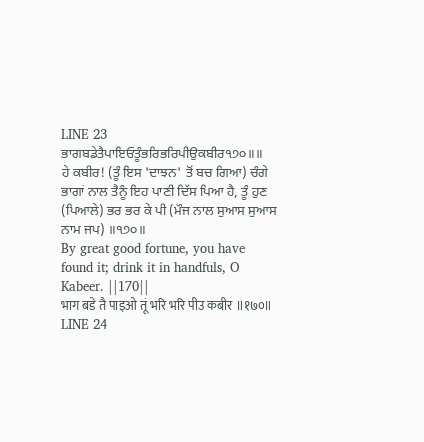LINE 23
ਭਾਗਬਡੇਤੈਪਾਇਓਤੂੰਭਰਿਭਰਿਪੀਉਕਬੀਰ੧੭੦॥॥
ਹੇ ਕਬੀਰ! (ਤੂੰ ਇਸ 'ਦਾਝਨ' ਤੋਂ ਬਚ ਗਿਆ) ਚੰਗੇ ਭਾਗਾਂ ਨਾਲ ਤੈਨੂੰ ਇਹ ਪਾਣੀ ਦਿੱਸ ਪਿਆ ਹੈ, ਤੂੰ ਹੁਣ (ਪਿਆਲੇ) ਭਰ ਭਰ ਕੇ ਪੀ (ਮੌਜ ਨਾਲ ਸੁਆਸ ਸੁਆਸ ਨਾਮ ਜਪ) ॥੧੭੦॥
By great good fortune, you have found it; drink it in handfuls, O Kabeer. ||170||
भाग बडे तै पाइओ तूं भरि भरि पीउ कबीर ॥१७०॥
LINE 24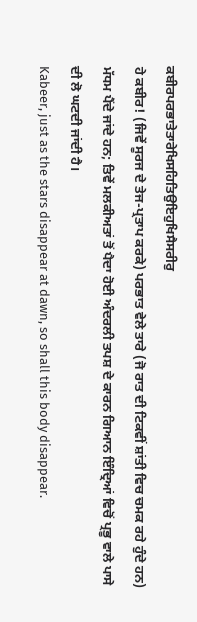ਕਬੀਰਪਰਭਾਤੇਤਾਰੇਖਿਸਹਿਤਿਉਇਹੁਖਿਸੈਸਰੀਰੁ
ਹੇ ਕਬੀਰ! (ਜਿਵੇਂ ਸੂਰਜ ਦੇ ਤੇਜ-ਪ੍ਰਤਾਪ ਕਰਕੇ) ਪਰਭਾਤ ਵੇਲੇ ਤਾਰੇ (ਜੋ ਰਾਤ ਦੀ ਟਿਕਵੀਂ ਸ਼ਾਂਤੀ ਵਿਚ ਚਮਕ ਰਹੇ ਹੁੰਦੇ ਹਨ) ਮੱਧਮ ਪੈਂਦੇ ਜਾਂਦੇ ਹਨ; ਤਿਵੇਂ ਮਲਕੀਅਤਾਂ ਤੋਂ ਪੈਦਾ ਹੋਈ ਅੰਦਰਲੀ ਤਪਸ਼ ਦੇ ਕਾਰਨ ਗਿਆਨ ਇੰਦ੍ਰਿਆਂ ਵਿਚੋਂ ਪ੍ਰਭੂ ਵਾਲੇ ਪਾਸੇ ਦੀ ਲੋ ਘਟਦੀ ਜਾਂਦੀ ਹੈ।
Kabeer, just as the stars disappear at dawn, so shall this body disappear.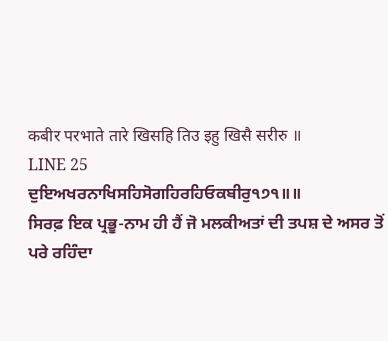कबीर परभाते तारे खिसहि तिउ इहु खिसै सरीरु ॥
LINE 25
ਦੁਇਅਖਰਨਾਖਿਸਹਿਸੋਗਹਿਰਹਿਓਕਬੀਰੁ੧੭੧॥॥
ਸਿਰਫ਼ ਇਕ ਪ੍ਰਭੂ-ਨਾਮ ਹੀ ਹੈਂ ਜੋ ਮਲਕੀਅਤਾਂ ਦੀ ਤਪਸ਼ ਦੇ ਅਸਰ ਤੋਂ ਪਰੇ ਰਹਿੰਦਾ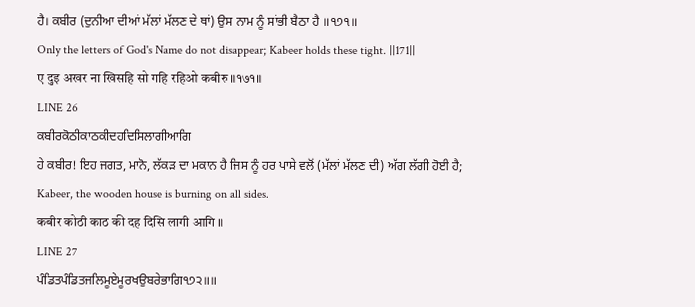ਹੈ। ਕਬੀਰ (ਦੁਨੀਆ ਦੀਆਂ ਮੱਲਾਂ ਮੱਲਣ ਦੇ ਥਾਂ) ਉਸ ਨਾਮ ਨੂੰ ਸਾਂਭੀ ਬੈਠਾ ਹੈ ॥੧੭੧॥
Only the letters of God's Name do not disappear; Kabeer holds these tight. ||171||
ए दुइ अखर ना खिसहि सो गहि रहिओ कबीरु ॥१७१॥
LINE 26
ਕਬੀਰਕੋਠੀਕਾਠਕੀਦਹਦਿਸਿਲਾਗੀਆਗਿ
ਹੇ ਕਬੀਰ! ਇਹ ਜਗਤ, ਮਾਨੋ, ਲੱਕੜ ਦਾ ਮਕਾਨ ਹੈ ਜਿਸ ਨੂੰ ਹਰ ਪਾਸੇ ਵਲੋਂ (ਮੱਲਾਂ ਮੱਲਣ ਦੀ) ਅੱਗ ਲੱਗੀ ਹੋਈ ਹੈ;
Kabeer, the wooden house is burning on all sides.
कबीर कोठी काठ की दह दिसि लागी आगि ॥
LINE 27
ਪੰਡਿਤਪੰਡਿਤਜਲਿਮੂਏਮੂਰਖਉਬਰੇਭਾਗਿ੧੭੨॥॥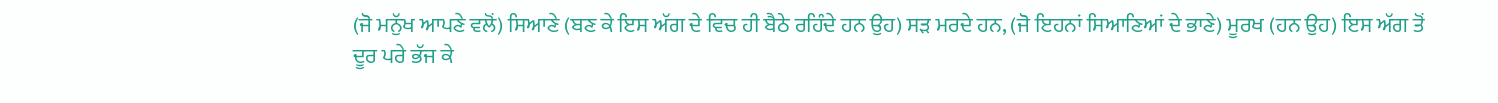(ਜੋ ਮਨੁੱਖ ਆਪਣੇ ਵਲੋਂ) ਸਿਆਣੇ (ਬਣ ਕੇ ਇਸ ਅੱਗ ਦੇ ਵਿਚ ਹੀ ਬੈਠੇ ਰਹਿੰਦੇ ਹਨ ਉਹ) ਸੜ ਮਰਦੇ ਹਨ, (ਜੋ ਇਹਨਾਂ ਸਿਆਣਿਆਂ ਦੇ ਭਾਣੇ) ਮੂਰਖ (ਹਨ ਉਹ) ਇਸ ਅੱਗ ਤੋਂ ਦੂਰ ਪਰੇ ਭੱਜ ਕੇ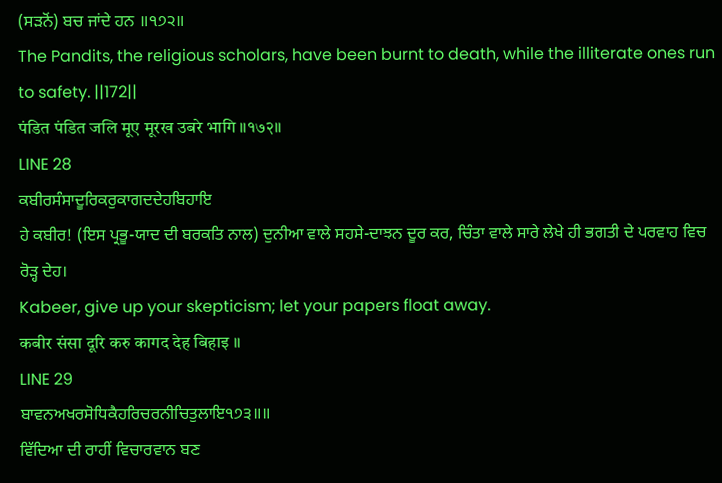(ਸੜਨੋਂ) ਬਚ ਜਾਂਦੇ ਹਨ ॥੧੭੨॥
The Pandits, the religious scholars, have been burnt to death, while the illiterate ones run to safety. ||172||
पंडित पंडित जलि मूए मूरख उबरे भागि ॥१७२॥
LINE 28
ਕਬੀਰਸੰਸਾਦੂਰਿਕਰੁਕਾਗਦਦੇਹਬਿਹਾਇ
ਹੇ ਕਬੀਰ! (ਇਸ ਪ੍ਰਭੂ-ਯਾਦ ਦੀ ਬਰਕਤਿ ਨਾਲ) ਦੁਨੀਆ ਵਾਲੇ ਸਹਸੇ-ਦਾਝਨ ਦੂਰ ਕਰ, ਚਿੰਤਾ ਵਾਲੇ ਸਾਰੇ ਲੇਖੇ ਹੀ ਭਗਤੀ ਦੇ ਪਰਵਾਹ ਵਿਚ ਰੋੜ੍ਹ ਦੇਹ।
Kabeer, give up your skepticism; let your papers float away.
कबीर संसा दूरि करु कागद देह बिहाइ ॥
LINE 29
ਬਾਵਨਅਖਰਸੋਧਿਕੈਹਰਿਚਰਨੀਚਿਤੁਲਾਇ੧੭੩॥॥
ਵਿੱਦਿਆ ਦੀ ਰਾਹੀਂ ਵਿਚਾਰਵਾਨ ਬਣ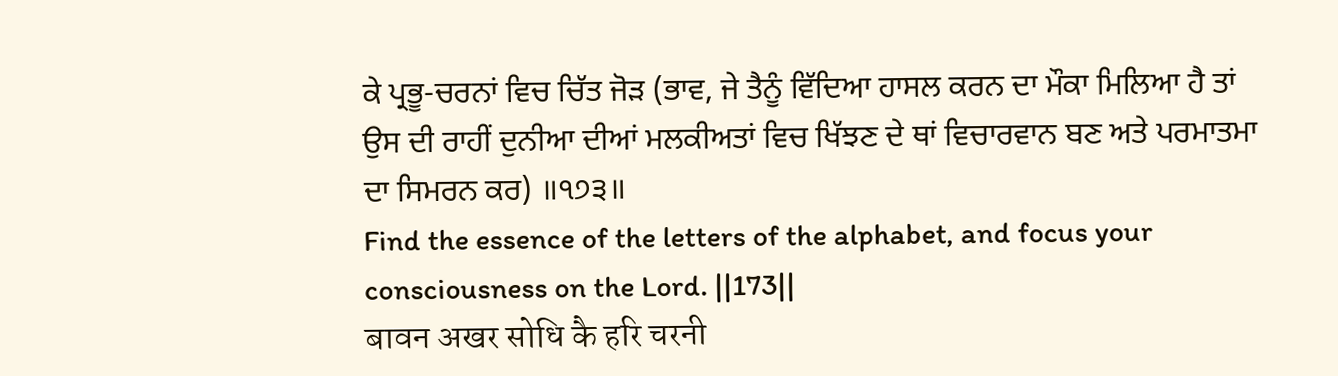ਕੇ ਪ੍ਰਭੂ-ਚਰਨਾਂ ਵਿਚ ਚਿੱਤ ਜੋੜ (ਭਾਵ, ਜੇ ਤੈਨੂੰ ਵਿੱਦਿਆ ਹਾਸਲ ਕਰਨ ਦਾ ਮੌਕਾ ਮਿਲਿਆ ਹੈ ਤਾਂ ਉਸ ਦੀ ਰਾਹੀਂ ਦੁਨੀਆ ਦੀਆਂ ਮਲਕੀਅਤਾਂ ਵਿਚ ਖਿੱਝਣ ਦੇ ਥਾਂ ਵਿਚਾਰਵਾਨ ਬਣ ਅਤੇ ਪਰਮਾਤਮਾ ਦਾ ਸਿਮਰਨ ਕਰ) ॥੧੭੩॥
Find the essence of the letters of the alphabet, and focus your consciousness on the Lord. ||173||
बावन अखर सोधि कै हरि चरनी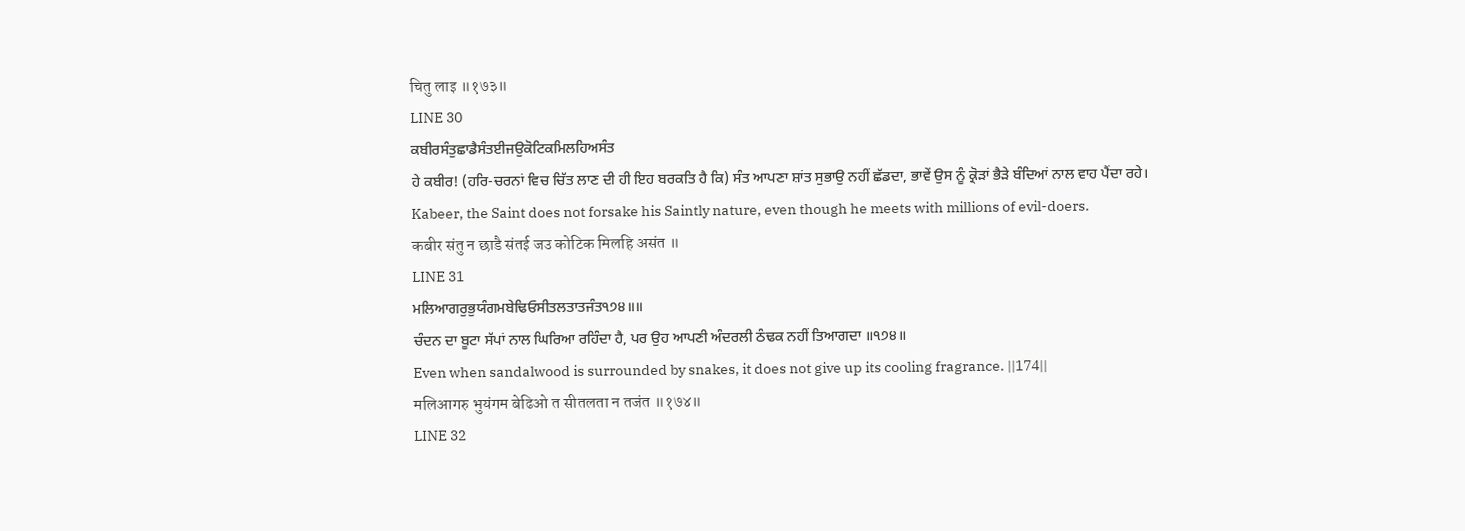चितु लाइ ॥१७३॥
LINE 30
ਕਬੀਰਸੰਤੁਛਾਡੈਸੰਤਈਜਉਕੋਟਿਕਮਿਲਹਿਅਸੰਤ
ਹੇ ਕਬੀਰ! (ਹਰਿ-ਚਰਨਾਂ ਵਿਚ ਚਿੱਤ ਲਾਣ ਦੀ ਹੀ ਇਹ ਬਰਕਤਿ ਹੈ ਕਿ) ਸੰਤ ਆਪਣਾ ਸ਼ਾਂਤ ਸੁਭਾਉ ਨਹੀਂ ਛੱਡਦਾ, ਭਾਵੇਂ ਉਸ ਨੂੰ ਕ੍ਰੋੜਾਂ ਭੈੜੇ ਬੰਦਿਆਂ ਨਾਲ ਵਾਹ ਪੈਂਦਾ ਰਹੇ।
Kabeer, the Saint does not forsake his Saintly nature, even though he meets with millions of evil-doers.
कबीर संतु न छाडै संतई जउ कोटिक मिलहि असंत ॥
LINE 31
ਮਲਿਆਗਰੁਭੁਯੰਗਮਬੇਢਿਓਸੀਤਲਤਾਤਜੰਤ੧੭੪॥॥
ਚੰਦਨ ਦਾ ਬੂਟਾ ਸੱਪਾਂ ਨਾਲ ਘਿਰਿਆ ਰਹਿੰਦਾ ਹੈ, ਪਰ ਉਹ ਆਪਣੀ ਅੰਦਰਲੀ ਠੰਢਕ ਨਹੀਂ ਤਿਆਗਦਾ ॥੧੭੪॥
Even when sandalwood is surrounded by snakes, it does not give up its cooling fragrance. ||174||
मलिआगरु भुयंगम बेढिओ त सीतलता न तजंत ॥१७४॥
LINE 32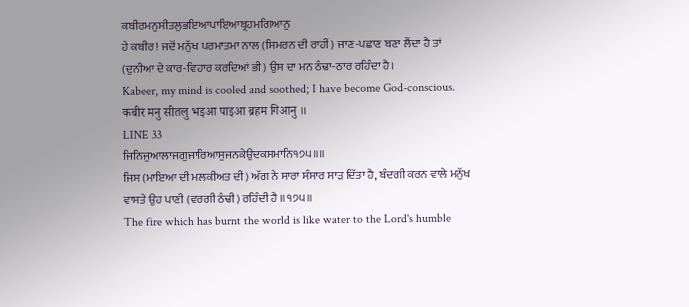ਕਬੀਰਮਨੁਸੀਤਲੁਭਇਆਪਾਇਆਬ੍ਰਹਮਗਿਆਨੁ
ਹੇ ਕਬੀਰ! ਜਦੋਂ ਮਨੁੱਖ ਪਰਮਾਤਮਾ ਨਾਲ (ਸਿਮਰਨ ਦੀ ਰਾਹੀਂ) ਜਾਣ-ਪਛਾਣ ਬਣਾ ਲੈਂਦਾ ਹੈ ਤਾਂ (ਦੁਨੀਆ ਦੇ ਕਾਰ-ਵਿਹਾਰ ਕਰਦਿਆਂ ਭੀ) ਉਸ ਦਾ ਮਨ ਠੰਢਾ-ਠਾਰ ਰਹਿੰਦਾ ਹੈ।
Kabeer, my mind is cooled and soothed; I have become God-conscious.
कबीर मनु सीतलु भइआ पाइआ ब्रहम गिआनु ॥
LINE 33
ਜਿਨਿਜੁਆਲਾਜਗੁਜਾਰਿਆਸੁਜਨਕੇਉਦਕਸਮਾਨਿ੧੭੫॥॥
ਜਿਸ (ਮਾਇਆ ਦੀ ਮਲਕੀਅਤ ਦੀ) ਅੱਗ ਨੇ ਸਾਰਾ ਸੰਸਾਰ ਸਾੜ ਦਿੱਤਾ ਹੈ, ਬੰਦਗੀ ਕਰਨ ਵਾਲੇ ਮਨੁੱਖ ਵਾਸਤੇ ਉਹ ਪਾਣੀ (ਵਰਗੀ ਠੰਢੀ) ਰਹਿੰਦੀ ਹੈ ॥੧੭੫॥
The fire which has burnt the world is like water to the Lord's humble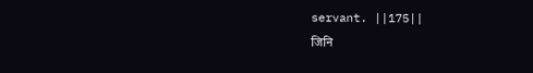servant. ||175||
जिनि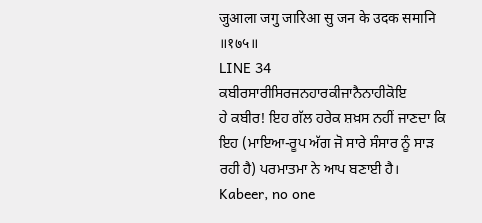जुआला जगु जारिआ सु जन के उदक समानि ॥१७५॥
LINE 34
ਕਬੀਰਸਾਰੀਸਿਰਜਨਹਾਰਕੀਜਾਨੈਨਾਹੀਕੋਇ
ਹੇ ਕਬੀਰ! ਇਹ ਗੱਲ ਹਰੇਕ ਸ਼ਖ਼ਸ ਨਹੀਂ ਜਾਣਦਾ ਕਿ ਇਹ (ਮਾਇਆ-ਰੂਪ ਅੱਗ ਜੋ ਸਾਰੇ ਸੰਸਾਰ ਨੂੰ ਸਾੜ ਰਹੀ ਹੈ) ਪਰਮਾਤਮਾ ਨੇ ਆਪ ਬਣਾਈ ਹੈ।
Kabeer, no one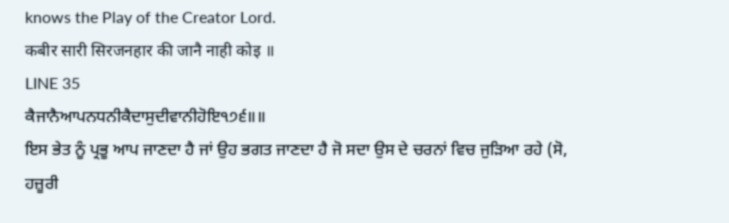knows the Play of the Creator Lord.
कबीर सारी सिरजनहार की जानै नाही कोइ ॥
LINE 35
ਕੈਜਾਨੈਆਪਨਧਨੀਕੈਦਾਸੁਦੀਵਾਨੀਹੋਇ੧੭੬॥॥
ਇਸ ਭੇਤ ਨੂੰ ਪ੍ਰਭੂ ਆਪ ਜਾਣਦਾ ਹੈ ਜਾਂ ਉਹ ਭਗਤ ਜਾਣਦਾ ਹੈ ਜੋ ਸਦਾ ਉਸ ਦੇ ਚਰਨਾਂ ਵਿਚ ਜੁੜਿਆ ਰਹੇ (ਸੋ, ਹਜ਼ੂਰੀ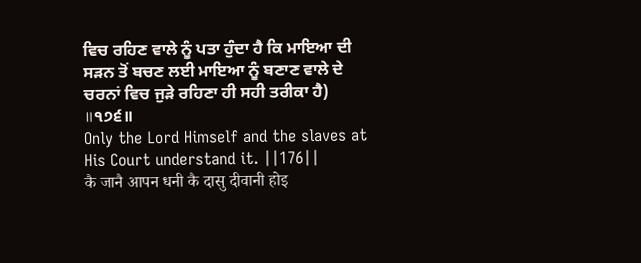ਵਿਚ ਰਹਿਣ ਵਾਲੇ ਨੂੰ ਪਤਾ ਹੁੰਦਾ ਹੈ ਕਿ ਮਾਇਆ ਦੀ ਸੜਨ ਤੋਂ ਬਚਣ ਲਈ ਮਾਇਆ ਨੂੰ ਬਣਾਣ ਵਾਲੇ ਦੇ ਚਰਨਾਂ ਵਿਚ ਜੁੜੇ ਰਹਿਣਾ ਹੀ ਸਹੀ ਤਰੀਕਾ ਹੈ) ॥੧੭੬॥
Only the Lord Himself and the slaves at His Court understand it. ||176||
कै जानै आपन धनी कै दासु दीवानी होइ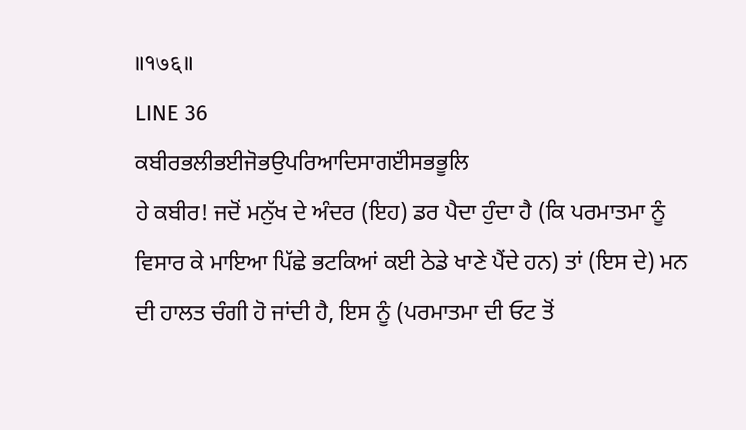॥१७६॥
LINE 36
ਕਬੀਰਭਲੀਭਈਜੋਭਉਪਰਿਆਦਿਸਾਗੲਂੀਸਭਭੂਲਿ
ਹੇ ਕਬੀਰ! ਜਦੋਂ ਮਨੁੱਖ ਦੇ ਅੰਦਰ (ਇਹ) ਡਰ ਪੈਦਾ ਹੁੰਦਾ ਹੈ (ਕਿ ਪਰਮਾਤਮਾ ਨੂੰ ਵਿਸਾਰ ਕੇ ਮਾਇਆ ਪਿੱਛੇ ਭਟਕਿਆਂ ਕਈ ਠੇਡੇ ਖਾਣੇ ਪੈਂਦੇ ਹਨ) ਤਾਂ (ਇਸ ਦੇ) ਮਨ ਦੀ ਹਾਲਤ ਚੰਗੀ ਹੋ ਜਾਂਦੀ ਹੈ, ਇਸ ਨੂੰ (ਪਰਮਾਤਮਾ ਦੀ ਓਟ ਤੋਂ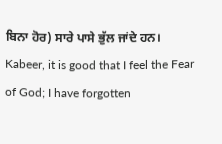ਬਿਨਾ ਹੋਰ) ਸਾਰੇ ਪਾਸੇ ਭੁੱਲ ਜਾਂਦੇ ਹਨ।
Kabeer, it is good that I feel the Fear of God; I have forgotten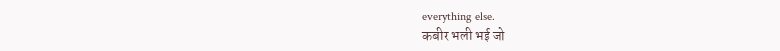everything else.
कबीर भली भई जो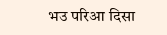भउ परिआ दिसा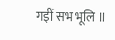गइीं सभ भूलि ॥